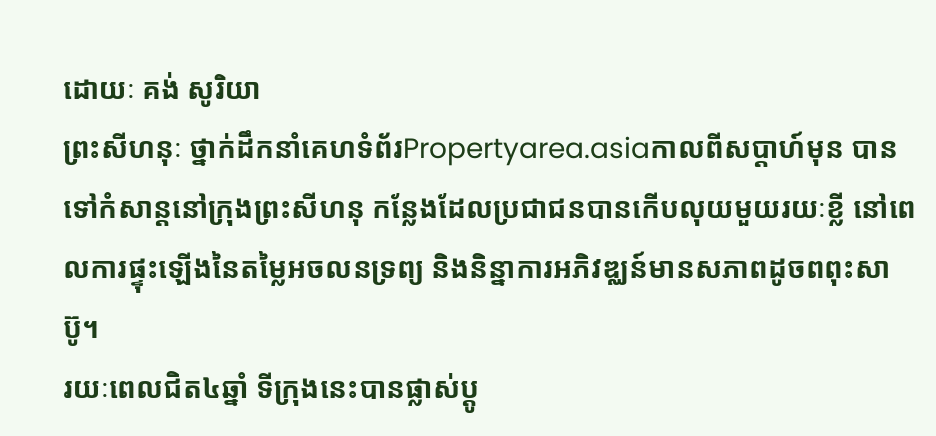ដោយៈ គង់ សូរិយា
ព្រះសីហនុៈ ថ្នាក់ដឹកនាំគេហទំព័រPropertyarea.asiaកាលពីសប្តាហ៍មុន បានទៅកំសាន្តនៅក្រុងព្រះសីហនុ កន្លែងដែលប្រជាជនបានកើបលុយមួយរយៈខ្លី នៅពេលការផ្ទុះឡើងនៃតម្លៃអចលនទ្រព្យ និងនិន្នាការអភិវឌ្ឈន៍មានសភាពដូចពពុះសាប៊ូ។
រយៈពេលជិត៤ឆ្នាំ ទីក្រុងនេះបានផ្លាស់ប្តូ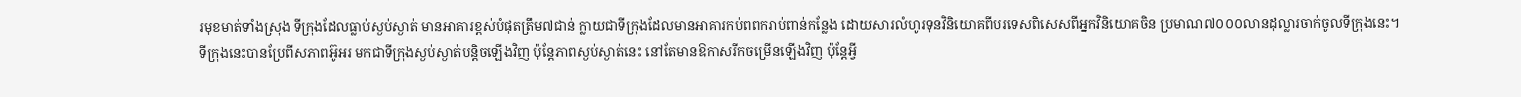រមុខមាត់ទាំងស្រុង ទីក្រុងដែលធ្លាប់ស្ងប់ស្ងាត់ មានអាគារខ្ពស់បំផុតត្រឹម៧ជាន់ ក្លាយជាទីក្រុងដែលមានអាគារកប់ពពករាប់ពាន់កន្លែង ដោយសារលំហូរទុនវិនិយោគពីបរទេសពិសេសពីអ្នកវិនិយោគចិន ប្រមាណ៧០០០លានដុល្លារចាក់ចូលទីក្រុងនេះ។
ទីក្រុងនេះបានប្រែពីសភាពអ៊ូអរ មកជាទីក្រុងស្ងប់ស្ងាត់បន្តិចឡើងវិញ ប៉ុន្តែភាពស្ងប់ស្ងាត់នេះ នៅតែមានឱកាសរីកចម្រើនឡើងវិញ ប៉ុន្តែអ្វី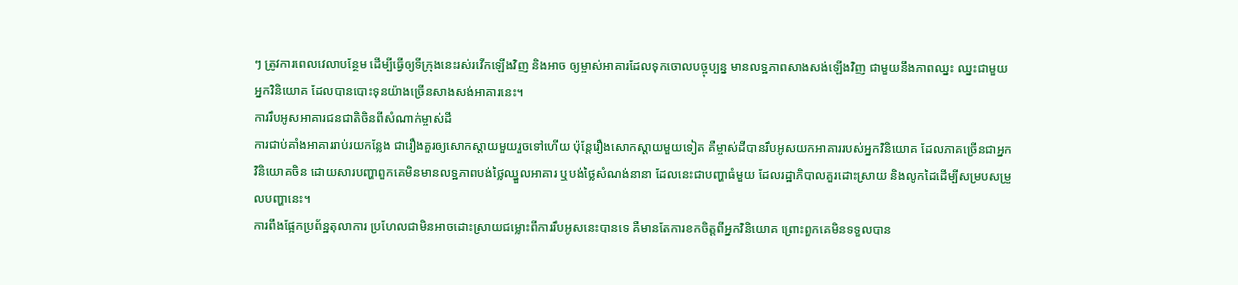ៗ ត្រូវការពេលវេលាបន្ថែម ដើម្បីធ្វើឲ្យទីក្រុងនេះរស់រវើកឡើងវិញ និងអាច ឲ្យម្ចាស់អាគារដែលទុកចោលបច្ចុប្បន្ន មានលទ្ឋភាពសាងសង់ឡើងវិញ ជាមួយនឹងភាពឈ្នះ ឈ្នះជាមួយអ្នកវិនិយោគ ដែលបានបោះទុនយ៉ាងច្រើនសាងសង់អាគារនេះ។
ការរឹបអូសអាគារជនជាតិចិនពីសំណាក់ម្ចាស់ដី
ការជាប់គាំងអាគាររាប់រយកន្លែង ជារឿងគួរឲ្យសោកស្តាយមួយរួចទៅហើយ ប៉ុន្តែរឿងសោកស្តាយមួយទៀត គឺម្ចាស់ដីបានរឹបអូសយកអាគាររបស់អ្នកវិនិយោគ ដែលភាគច្រើនជាអ្នកវិនិយោគចិន ដោយសារបញ្ហាពួកគេមិនមានលទ្ឋភាពបង់ថ្លៃឈ្នួលអាគារ ឬបង់ថ្លៃសំណង់នានា ដែលនេះជាបញ្ហាធំមួយ ដែលរដ្ឋាភិបាលគួរដោះស្រាយ និងលូកដៃដើម្បីសម្របសម្រួលបញ្ហានេះ។
ការពឹងផ្អែកប្រព័ន្ឋតុលាការ ប្រហែលជាមិនអាចដោះស្រាយជម្លោះពីការរឹបអូសនេះបានទេ គឺមានតែការខកចិត្តពីអ្នកវិនិយោគ ព្រោះពួកគេមិនទទួលបាន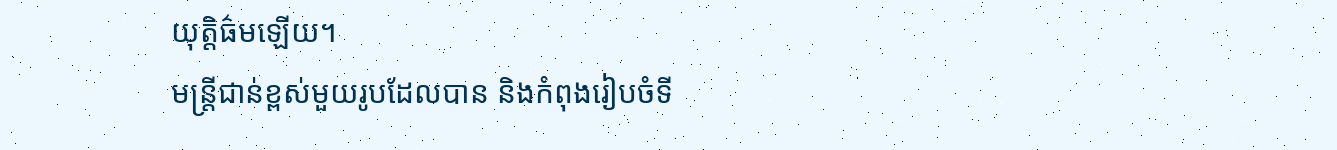យុត្តិធ៌មឡើយ។
មន្រ្តីជាន់ខ្ពស់មួយរូបដែលបាន និងកំពុងរៀបចំទី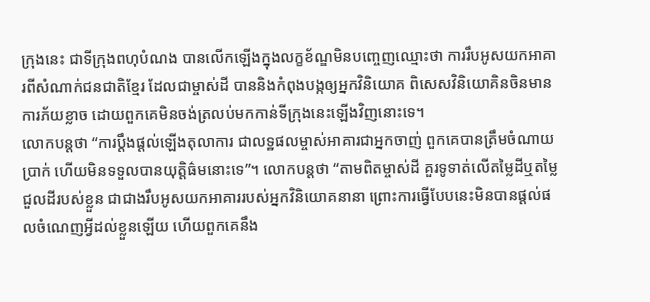ក្រុងនេះ ជាទីក្រុងពហុបំណង បានលើកឡើងក្នុងលក្ខខ័ណ្ឌមិនបញ្ចេញឈ្មោះថា ការរឹបអូសយកអាគារពីសំណាក់ជនជាតិខ្មែរ ដែលជាម្ចាស់ដី បាននិងកំពុងបង្កឲ្យអ្នកវិនិយោគ ពិសេសវិនិយោគិនចិនមានការភ័យខ្លាច ដោយពួកគេមិនចង់ត្រលប់មកកាន់ទីក្រុងនេះឡើងវិញនោះទេ។
លោកបន្តថា “ការប្តឹងផ្តល់ឡើងតុលាការ ជាលទ្ឋផលម្ចាស់អាគារជាអ្នកចាញ់ ពួកគេបានត្រឹមចំណាយប្រាក់ ហើយមិនទទួលបានយុត្តិធ៌មនោះទេ”។ លោកបន្តថា “តាមពិតម្ចាស់ដី គួរទូទាត់លើតម្លៃដីឬតម្លៃជួលដីរបស់ខ្លួន ជាជាងរឹបអូសយកអាគាររបស់អ្នកវិនិយោគនានា ព្រោះការធ្វើបែបនេះមិនបានផ្តល់ផលចំណេញអ្វីដល់ខ្លួនឡើយ ហើយពួកគេនឹង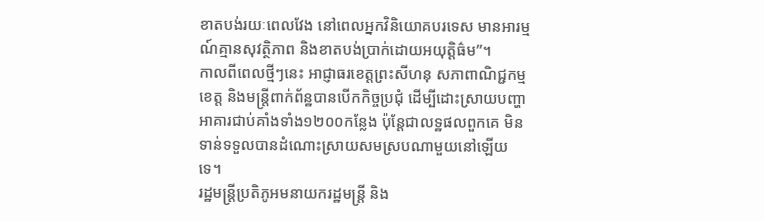ខាតបង់រយៈពេលវែង នៅពេលអ្នកវិនិយោគបរទេស មានអារម្មណ៍គ្មានសុវត្ថិភាព និងខាតបង់ប្រាក់ដោយអយុត្តិធ៌ម”។
កាលពីពេលថ្មីៗនេះ អាជ្ញាធរខេត្តព្រះសីហនុ សភាពាណិជ្ជកម្មខេត្ត និងមន្រ្តីពាក់ព័ន្ឋបានបើកកិច្ចប្រជុំ ដើម្បីដោះស្រាយបញ្ហាអាគារជាប់គាំងទាំង១២០០កន្លែង ប៉ុន្តែជាលទ្ឋផលពួកគេ មិនទាន់ទទួលបានដំណោះស្រាយសមស្របណាមួយនៅឡើយទេ។
រដ្ឋមន្រ្តីប្រតិភូអមនាយករដ្ឋមន្រ្តី និង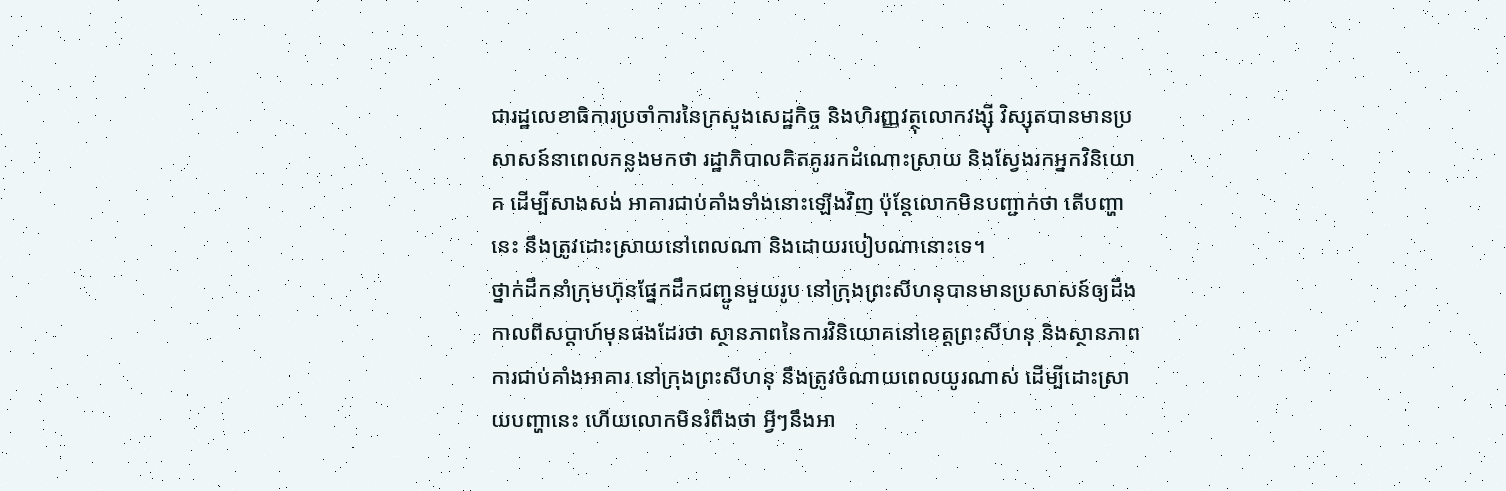ជារដ្ឋលេខាធិការប្រចាំការនៃក្រសួងសេដ្ឋកិច្ច និងហិរញ្ញវត្ថុលោកវង្ស៊ី វិស្សុតបានមានប្រសាសន៍នាពេលកន្លងមកថា រដ្ឋាភិបាលគិតគូររកដំណោះស្រាយ និងស្វែងរកអ្នកវិនិយោគ ដើម្បីសាងសង់ អាគារជាប់គាំងទាំងនោះឡើងវិញ ប៉ុន្តែលោកមិនបញ្ជាក់ថា តើបញ្ហានេះ នឹងត្រូវដោះស្រាយនៅពេលណា និងដោយរបៀបណានោះទេ។
ថ្នាក់ដឹកនាំក្រុមហ៊ុនផ្នែកដឹកជញ្ជូនមួយរូប នៅក្រុងព្រះសីហនុបានមានប្រសាសន៍ឲ្យដឹងកាលពីសប្តាហ៍មុនផងដែរថា ស្ថានភាពនៃការវិនិយោគនៅខេត្តព្រះសីហនុ និងស្ថានភាពការជាប់គាំងអាគារ នៅក្រុងព្រះសីហនុ នឹងត្រូវចំណាយពេលយូរណាស់ ដើម្បីដោះស្រាយបញ្ហានេះ ហើយលោកមិនរំពឹងថា អ្វីៗនឹងអា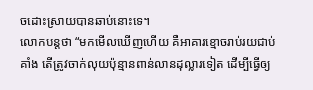ចដោះស្រាយបានឆាប់នោះទេ។
លោកបន្តថា “មកមើលឃើញហើយ គឺអាគារខ្មោចរាប់រយជាប់គាំង តើត្រូវចាក់លុយប៉ុន្មានពាន់លានដុល្លារទៀត ដើម្បីធ្វើឲ្យ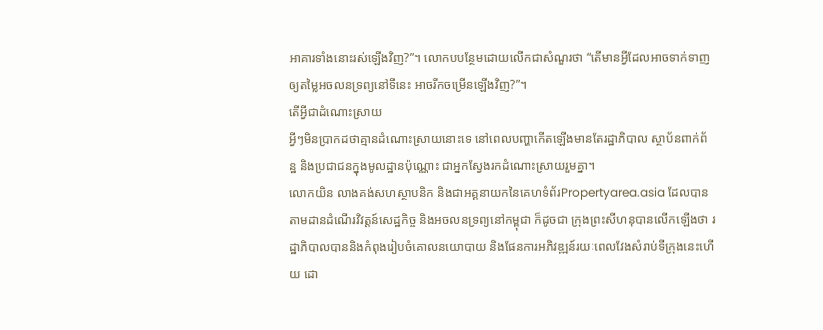អាគារទាំងនោះរស់ឡើងវិញ?”។ លោកបបន្ថែមដោយលើកជាសំណួរថា “តើមានអ្វីដែលអាចទាក់ទាញឲ្យតម្លៃអចលនទ្រព្យនៅទីនេះ អាចរីកចម្រើនឡើងវិញ?”។
តើអ្វីជាដំណោះស្រាយ
អ្វីៗមិនប្រាកដថាគ្មានដំណោះស្រាយនោះទេ នៅពេលបញ្ហាកើតឡើងមានតែរដ្ឋាភិបាល ស្ថាប័នពាក់ព័ន្ឋ និងប្រជាជនក្នុងមូលដ្ឋានប៉ុណ្ណោះ ជាអ្នកស្វែងរកដំណោះស្រាយរួមគ្នា។
លោកយិន លាងគង់សហស្ថាបនិក និងជាអគ្គនាយកនៃគេហទំព័រPropertyarea.asia ដែលបានតាមដានដំណើរវិវត្តន៍សេដ្ឋកិច្ច និងអចលនទ្រព្យនៅកម្ពុជា ក៏ដូចជា ក្រុងព្រះសីហនុបានលើកឡើងថា រដ្ឋាភិបាលបាននិងកំពុងរៀបចំគោលនយោបាយ និងផែនការអភិវឌ្ឍន៍រយៈពេលវែងសំរាប់ទីក្រុងនេះហើយ ដោ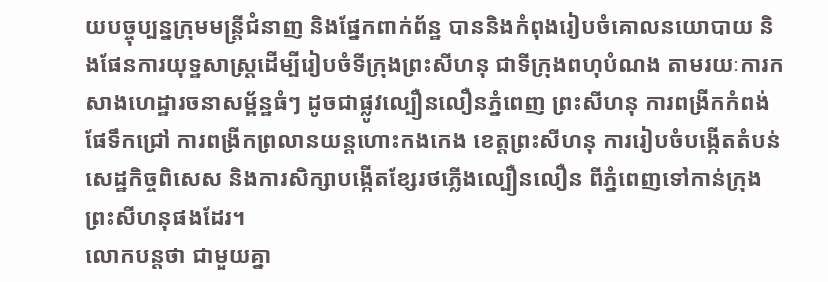យបច្ចុប្បន្នក្រុមមន្រ្តីជំនាញ និងផ្នែកពាក់ព័ន្ឋ បាននិងកំពុងរៀបចំគោលនយោបាយ និងផែនការយុទ្ឋសាស្រ្តដើម្បីរៀបចំទីក្រុងព្រះសីហនុ ជាទីក្រុងពហុបំណង តាមរយៈការកសាងហេដ្ឋារចនាសម្ព័ន្ឋធំៗ ដូចជាផ្លូវល្បឿនលឿនភ្នំពេញ ព្រះសីហនុ ការពង្រីកកំពង់ផែទឹកជ្រៅ ការពង្រីកព្រលានយន្តហោះកងកេង ខេត្តព្រះសីហនុ ការរៀបចំបង្កើតតំបន់សេដ្ឋកិច្ចពិសេស និងការសិក្សាបង្កើតខ្សែរថភ្លើងល្បឿនលឿន ពីភ្នំពេញទៅកាន់ក្រុងព្រះសីហនុផងដែរ។
លោកបន្តថា ជាមួយគ្នា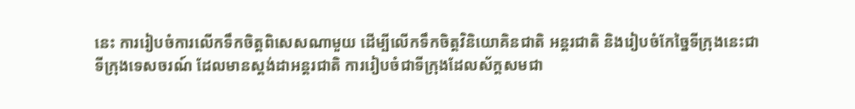នេះ ការរៀបចំការលើកទឹកចិត្តពិសេសណាមួយ ដើម្បីលើកទឹកចិត្តវិនិយោគិនជាតិ អន្តរជាតិ និងរៀបចំកែច្នៃទីក្រុងនេះជាទីក្រុងទេសចរណ៍ ដែលមានស្តង់ដាអន្តរជាតិ ការរៀបចំជាទីក្រុងដែលស័ក្តសមជា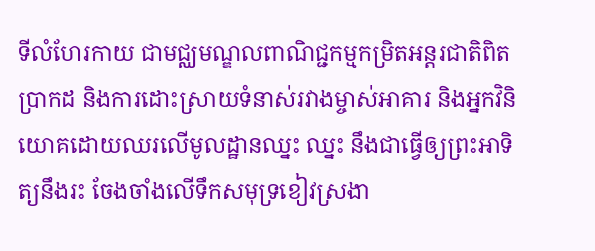ទីលំហែរកាយ ជាមជ្ឈមណ្ឌលពាណិជ្ជកម្មកម្រិតអន្តរជាតិពិតប្រាកដ និងការដោះស្រាយទំនាស់រវាងម្ចាស់អាគារ និងអ្នកវិនិយោគដោយឈរលើមូលដ្ឋានឈ្នះ ឈ្នះ នឹងជាធ្វើឲ្យព្រះអាទិត្យនឹងរះ ចែងចាំងលើទឹកសមុទ្រខៀវស្រងា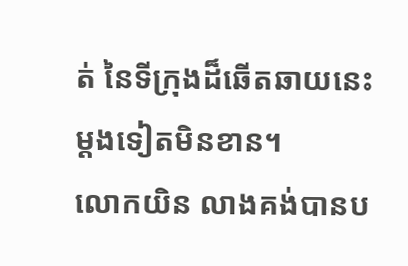ត់ នៃទីក្រុងដ៏ឆើតឆាយនេះម្តងទៀតមិនខាន។
លោកយិន លាងគង់បានប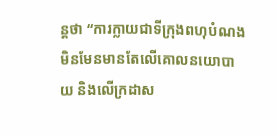ន្តថា “ការក្លាយជាទីក្រុងពហុបំណង មិនមែនមានតែលើគោលនយោបាយ និងលើក្រដាស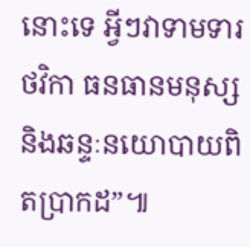នោះទេ អ្វីៗវាទាមទារថវិកា ធនធានមនុស្ស និងឆន្ទៈនយោបាយពិតប្រាកដ”៕